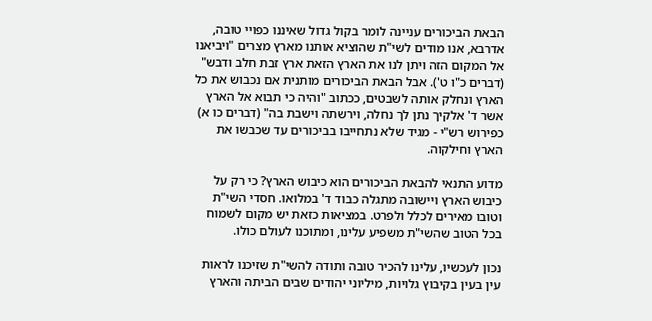הבאת הביכורים עניינה לומר בקול גדול שאיננו כפויי טובה, אדרבא, אנו מודים לשי"ת שהוציא אותנו מארץ מצרים "ויביאנו אל המקום הזה ויתן לנו את הארץ הזאת ארץ זבת חלב ודבש" (דברים כ"ו ט'). אבל הבאת הביכורים מותנית אם נכבוש את כל הארץ ונחלק אותה לשבטים, ככתוב "והיה כי תבוא אל הארץ אשר ד' אלקיך נתן לך נחלה, וירשתה וישבת בה" (דברים כו א) כפירוש רש"י - מגיד שלא נתחייבו בביכורים עד שכבשו את הארץ וחילקוה.

מדוע התנאי להבאת הביכורים הוא כיבוש הארץ? כי רק על כיבוש הארץ ויישובה מתגלה כבוד ד' במלואו. חסדי השי"ת וטובו מאירים לכלל ולפרט. במציאות כזאת יש מקום לשמוח בכל הטוב שהשי"ת משפיע עלינו, ומתוכנו לעולם כולו.

נכון לעכשיו, עלינו להכיר טובה ותודה להשי"ת שזיכנו לראות עין בעין בקיבוץ גלויות, מיליוני יהודים שבים הביתה והארץ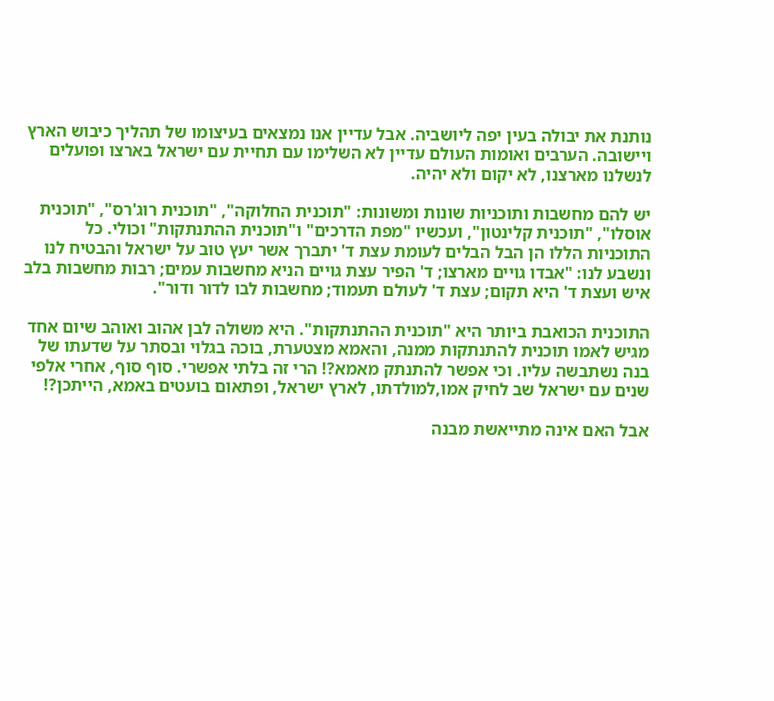נותנת את יבולה בעין יפה ליושביה. אבל עדיין אנו נמצאים בעיצומו של תהליך כיבוש הארץ ויישובה. הערבים ואומות העולם עדיין לא השלימו עם תחיית עם ישראל בארצו ופועלים לנשלנו מארצנו, לא יקום ולא יהיה.

יש להם מחשבות ותוכניות שונות ומשונות: "תוכנית החלוקה", "תוכנית רוג'רס", "תוכנית אוסלו", "תוכנית קלינטון", ועכשיו "מפת הדרכים" ו"תוכנית ההתנתקות" וכולי. כל התוכניות הללו הן הבל הבלים לעומת עצת ד' יתברך אשר יעץ טוב על ישראל והבטיח לנו ונשבע לנו: "אבדו גויים מארצו; ד' הפיר עצת גויים הניא מחשבות עמים; רבות מחשבות בלב איש ועצת ד' היא תקום; עצת ד' לעולם תעמוד; מחשבות לבו לדור ודור".

התוכנית הכואבת ביותר היא "תוכנית ההתנתקות". היא משולה לבן אהוב ואוהב שיום אחד מגיש לאמו תוכנית להתנתקות ממנה, והאמא מצטערת, בוכה בגלוי ובסתר על שדעתו של בנה נשתבשה עליו. וכי אפשר להתנתק מאמא?! הרי זה בלתי אפשרי. סוף סוף, אחרי אלפי שנים עם ישראל שב לחיק אמו,למולדתו, לארץ ישראל, ופתאום בועטים באמא, הייתכן?!

אבל האם אינה מתייאשת מבנה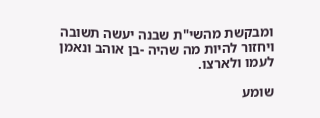ומבקשת מהשי"ת שבנה יעשה תשובה ויחזור להיות מה שהיה -בן אוהב ונאמן לעמו ולארצו.

שומע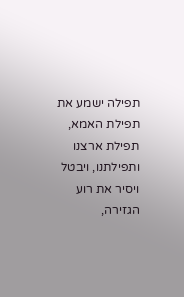תפילה ישמע את תפילת האמא, תפילת ארצנו ותפילתנו, ויבטל ויסיר את רוע הגזירה,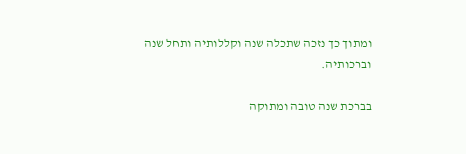ומתוך כך נזכה שתכלה שנה וקללותיה ותחל שנה וברכותיה.

בברכת שנה טובה ומתוקה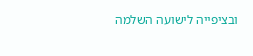ובציפייה לישועה השלמה